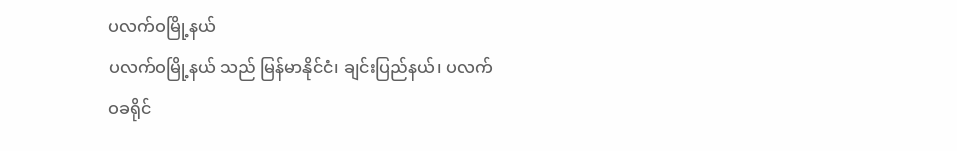ပလက်ဝမြို့နယ်
ပလက်ဝမြို့နယ် သည် မြန်မာနိုင်ငံ၊ ချင်းပြည်နယ်၊ ပလက်ဝခရိုင်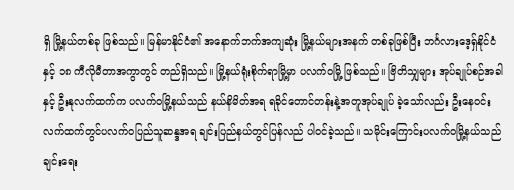ရှိ မြို့နယ်တစ်ခု ဖြစ်သည်။ မြန်မာနိုင်ငံ၏ အနောက်ဘက်အကျဆုံး မြို့နယ်များအနက် တစ်ခုဖြစ်ပြီး ဘင်္ဂလားဒေ့ရှ်နိုင်ငံနှင့် ၁၈ ကီလိုမီတာအကွာတွင် တည်ရှိသည်။ မြို့နယ်ရုံးစိုက်ရာမြို့မှာ ပလက်ဝမြို့ ဖြစ်သည်။ ဗြိတိသျှများ အုပ်ချုပ်စဉ်အခါနှင့် ဦးနုလက်ထက်က ပလက်ဝမြို့နယ်သည် နယ်နိမိတ်အရ ရခိုင်တောင်တန်းနဲ့အတူအုပ်ချုပ် ခဲ့သော်လည်း ဦးနေဝင်းလက်ထက်တွင်ပလက်ဝပြည်သူဆန္ဒအရ ချင်းပြည်နယ်တွင်ပြန်လည် ပါဝင်ခဲ့သည်။ သမိုင်းကြောင်းပလက်ဝမြို့နယ်သည် ချင်းရေး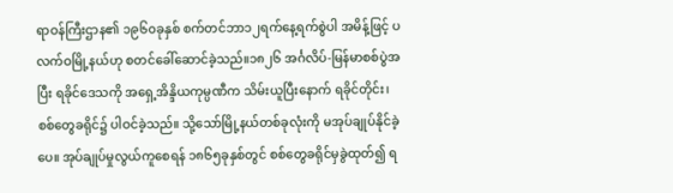ရာဝန်ကြီးဌာန၏ ၁၉၆၀ခုနှစ် စက်တင်ဘာ၁၂ရက်နေ့ရက်စွဲပါ အမိန့်ဖြင့် ပလက်ဝမြို့နယ်ဟု စတင်ခေါ်ဆောင်ခဲ့သည်။၁၈၂၆ အင်္ဂလိပ်-မြန်မာစစ်ပွဲအပြီး ရခိုင်ဒေသကို အရှေ့အိန္ဒိယကုမ္ပဏီက သိမ်းယူပြီးနောက် ရခိုင်တိုင်း၊စစ်တွေခရိုင်၌ ပါဝင်ခဲ့သည်။ သို့သော်မြို့နယ်တစ်ခုလုံးကို မအုပ်ချုပ်နိုင်ခဲ့ပေ။ အုပ်ချုပ်မှုလွယ်ကူစေရန် ၁၈၆၅ခုနှစ်တွင် စစ်တွေခရိုင်မှခွဲထုတ်၍ ရ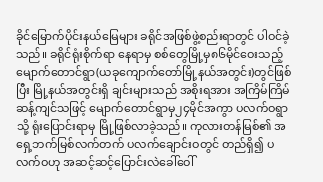ခိုင်မြောက်ပိုင်းနယ်မြေများ ခရိုင်အဖြစ်ဖွဲ့စည်းရာတွင် ပါဝင်ခဲ့သည်။ ခရိုင်ရုံးစိုက်ရာ နေရာမှ စစ်တွေမြို့မှ၈၆မိုင်ဝေးသည့် မျောက်တောင်ရွာ(ယခုကျောက်တော်မြို့နယ်အတွင်း)တွင်ဖြစ်ပြီး မြို့နယ်အတွင်းရှိ ချင်းများသည် အစိုးရအား အကြိမ်ကြိမ်ဆန့်ကျင်သဖြင့် မျောက်တောင်ရွာမှ၂၄မိုင်အကွာ ပလက်ဝရွာသို့ ရုံးပြောင်းရာမှ မြို့ဖြစ်လာခဲ့သည်။ ကုလားတန်မြစ်၏ အရှေ့ဘက်မြစ်လက်တက် ပလက်ချောင်းဝတွင် တည်ရှိ၍ ပလက်ဝဟု အဆင့်ဆင့်ပြောင်းလဲခေါ်ဝေါ်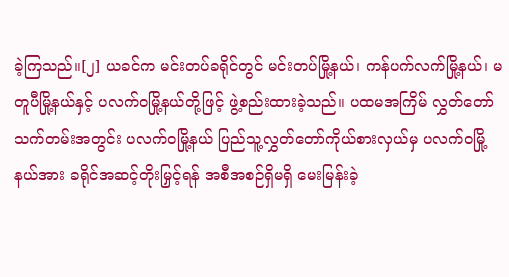ခဲ့ကြသည်။[၂] ယခင်က မင်းတပ်ခရိုင်တွင် မင်းတပ်မြို့နယ်၊ ကန်ပက်လက်မြို့နယ်၊ မတူပီမြို့နယ်နှင့် ပလက်ဝမြို့နယ်တို့ဖြင့် ဖွဲ့စည်းထားခဲ့သည်။ ပထမအကြိမ် လွှတ်တော်သက်တမ်းအတွင်း ပလက်ဝမြို့နယ် ပြည်သူ့လွှတ်တော်ကိုယ်စားလှယ်မှ ပလက်ဝမြို့နယ်အား ခရိုင်အဆင့်တိုးမြှင့်ရန် အစီအစဉ်ရှိမရှိ မေးမြန်းခဲ့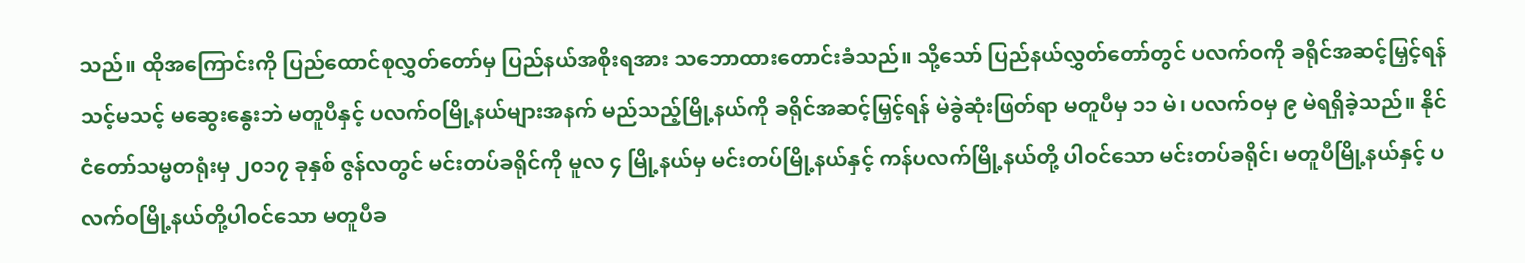သည်။ ထိုအကြောင်းကို ပြည်ထောင်စုလွှတ်တော်မှ ပြည်နယ်အစိုးရအား သဘောထားတောင်းခံသည်။ သို့သော် ပြည်နယ်လွှတ်တော်တွင် ပလက်ဝကို ခရိုင်အဆင့်မြှင့်ရန် သင့်မသင့် မဆွေးနွေးဘဲ မတူပီနှင့် ပလက်ဝမြို့နယ်များအနက် မည်သည့်မြို့နယ်ကို ခရိုင်အဆင့်မြှင့်ရန် မဲခွဲဆုံးဖြတ်ရာ မတူပီမှ ၁၁ မဲ၊ ပလက်ဝမှ ၉ မဲရရှိခဲ့သည်။ နိုင်ငံတော်သမ္မတရုံးမှ ၂၀၁၇ ခုနှစ် ဇွန်လတွင် မင်းတပ်ခရိုင်ကို မူလ ၄ မြို့နယ်မှ မင်းတပ်မြို့နယ်နှင့် ကန်ပလက်မြို့နယ်တို့ ပါဝင်သော မင်းတပ်ခရိုင်၊ မတူပီမြို့နယ်နှင့် ပလက်ဝမြို့နယ်တို့ပါဝင်သော မတူပီခ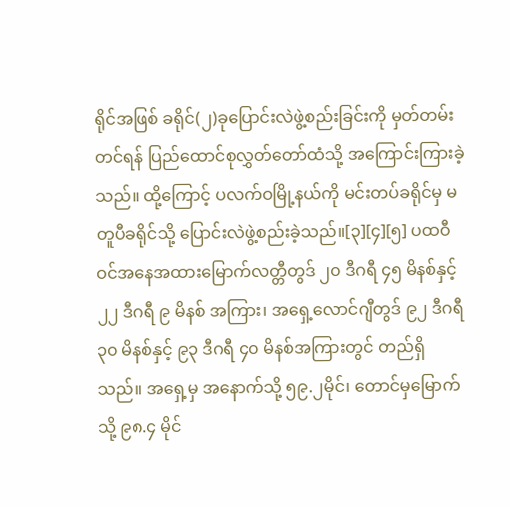ရိုင်အဖြစ် ခရိုင်(၂)ခုပြောင်းလဲဖွဲ့စည်းခြင်းကို မှတ်တမ်းတင်ရန် ပြည်ထောင်စုလွှတ်တော်ထံသို့ အကြောင်းကြားခဲ့သည်။ ထို့ကြောင့် ပလက်ဝမြို့နယ်ကို မင်းတပ်ခရိုင်မှ မတူပီခရိုင်သို့ ပြောင်းလဲဖွဲ့စည်းခဲ့သည်။[၃][၄][၅] ပထဝီဝင်အနေအထားမြောက်လတ္တီတွဒ် ၂၀ ဒီဂရီ ၄၅ မိနစ်နှင့် ၂၂ ဒီဂရီ ၉ မိနစ် အကြား၊ အရှေ့လောင်ဂျီတွဒ် ၉၂ ဒီဂရီ ၃၀ မိနစ်နှင့် ၉၃ ဒီဂရီ ၄၀ မိနစ်အကြားတွင် တည်ရှိသည်။ အရှေ့မှ အနောက်သို့ ၅၉.၂မိုင်၊ တောင်မှမြောက်သို့ ၉၈.၄ မိုင်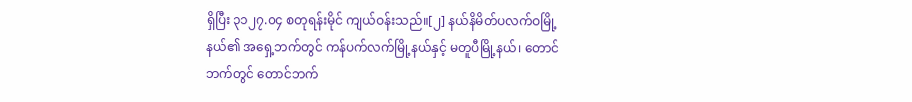ရှိပြီး ၃၁၂၇.၀၄ စတုရန်းမိုင် ကျယ်ဝန်းသည်။[၂] နယ်နိမိတ်ပလက်ဝမြို့နယ်၏ အရှေ့ဘက်တွင် ကန်ပက်လက်မြို့နယ်နှင့် မတူပီမြို့နယ်၊ တောင်ဘက်တွင် တောင်ဘက်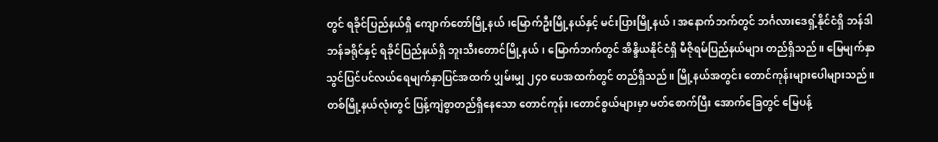တွင် ရခိုင်ပြည်နယ်ရှိ ကျောက်တော်မြို့နယ်၊မြောက်ဦးမြို့နယ်နှင့် မင်းပြားမြို့နယ်၊ အနောက်ဘက်တွင် ဘင်္ဂလားဒေရှ့်နိုင်ငံရှိ ဘန်ဒါဘန်ခရိုင်နှင့် ရခိုင်ပြည်နယ်ရှိ ဘူးသီးတောင်မြို့နယ်၊ မြောက်ဘက်တွင် အိန္ဒိယနိုင်ငံရှိ မီဇိုရမ်ပြည်နယ်များ တည်ရှိသည်။ မြေမျက်နှာသွင်ပြင်ပင်လယ်ရေမျက်နှာပြင်အထက် ပျှမ်းမျှ ၂၄၀ ပေအထက်တွင် တည်ရှိသည်။ မြို့နယ်အတွင်း တောင်ကုန်းများပေါများသည်။ တစ်မြို့နယ်လုံးတွင် ပြန့်ကျဲစွာတည်ရှိနေသော တောင်ကုန်း၊တောင်စွယ်များမှာ မတ်စောက်ပြီး အောက်ခြေတွင် မြေပန့်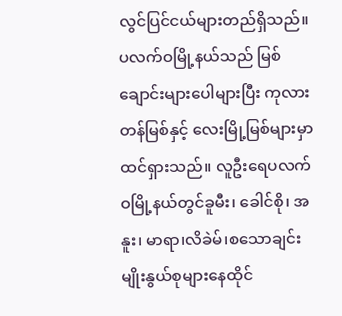လွင်ပြင်ငယ်များတည်ရှိသည်။ ပလက်ဝမြို့နယ်သည် မြစ်ချောင်းများပေါများပြီး ကုလားတန်မြစ်နှင့် လေးမြို့မြစ်များမှာထင်ရှားသည်။ လူဦးရေပလက်ဝမြို့နယ်တွင်ခူမီး၊ ခေါင်စို၊ အနူး၊ မာရာ၊လိခဲမ်၊စသောချင်းမျိုးနွယ်စုများနေထိုင်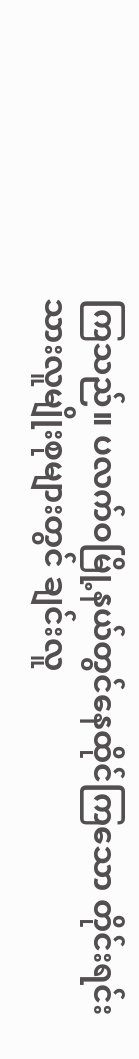ကြသည်။ ပလက်ဝမြို့နယ်တွင်နေထိုင်ကြသော တိုင်းရင်းသားလူမျိုးစုများတွင် ချင်းလူ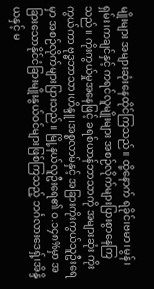မျိုးများ အများဆုံးနေထိုင်ကြသည်။ ထို့နောက် ရခိုင်၊ဗမာ၊မွန်၊ရှမ်း၊ကချင်နှင့် ကရင်လူမျိုးများ အစဉ်လိုက်များပြားစွာနေကြသည်။ ကိုးကွယ်မှုအနေဖြင့် ခရစ်ယာန်ဘာသာကို အများဆုံး ကိုးကွယ်ကာ ဗုဒ္ဓဘာသာ၊ဟိန္ဒူ၊အစ္စလာမ်နှင့် အခြားကိုးကွယ်သူဦးရေမှာ အစဉ်လိုက်များပြားသည်။ မြို့နယ်လူဦးရေ၏ ၀.၁၄၈%မှာ အခြားသောနိုင်ငံခြားမျိုးနွယ်ဝင်များဖြစ်ကြသည့် ဘင်္ဂလားဒေရှ့်၊အိန္ဒိယနှင့် မ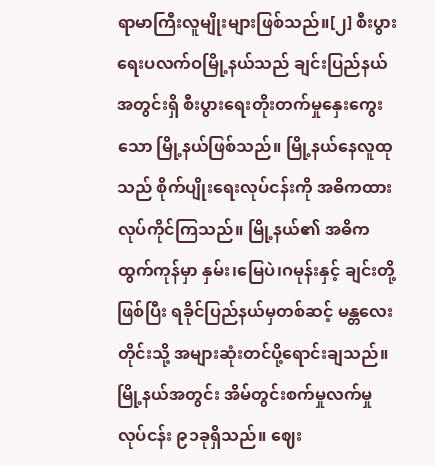ရာမာကြီးလူမျိုးများဖြစ်သည်။[၂] စီးပွားရေးပလက်ဝမြို့နယ်သည် ချင်းပြည်နယ်အတွင်းရှိ စီးပွားရေးတိုးတက်မှုနှေးကွေးသော မြို့နယ်ဖြစ်သည်။ မြို့နယ်နေလူထုသည် စိုက်ပျိုးရေးလုပ်ငန်းကို အဓိကထား လုပ်ကိုင်ကြသည်။ မြို့နယ်၏ အဓိကထွက်ကုန်မှာ နှမ်း၊မြေပဲ၊ဂမုန်းနှင့် ချင်းတို့ဖြစ်ပြီး ရခိုင်ပြည်နယ်မှတစ်ဆင့် မန္တလေးတိုင်းသို့ အများဆုံးတင်ပို့ရောင်းချသည်။ မြို့နယ်အတွင်း အိမ်တွင်းစက်မှုလက်မှုလုပ်ငန်း ၉၁ခုရှိသည်။ ဈေး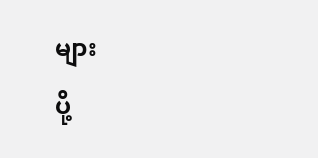များ
ပို့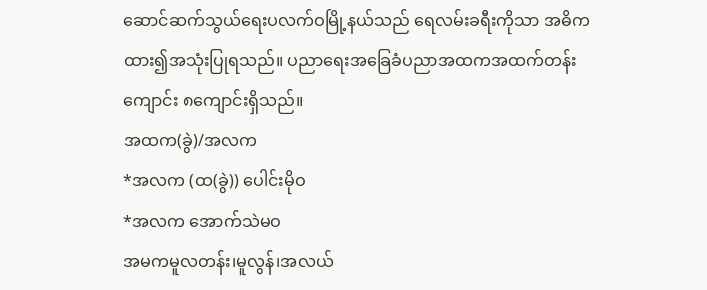ဆောင်ဆက်သွယ်ရေးပလက်ဝမြို့နယ်သည် ရေလမ်းခရီးကိုသာ အဓိကထား၍အသုံးပြုရသည်။ ပညာရေးအခြေခံပညာအထကအထက်တန်းကျောင်း ၈ကျောင်းရှိသည်။
အထက(ခွဲ)/အလက
*အလက (ထ(ခွဲ)) ပေါင်းမိုဝ
*အလက အောက်သဲမဝ
အမကမူလတန်း၊မူလွန်၊အလယ်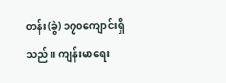တန်း(ခွဲ) ၁၇၀ကျောင်းရှိသည်။ ကျန်းမာရေး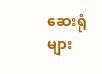ဆေးရုံများ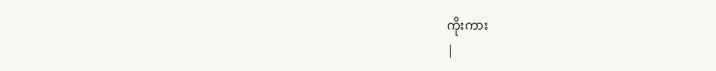ကိုးကား
|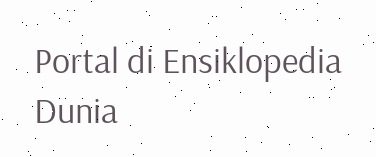Portal di Ensiklopedia Dunia